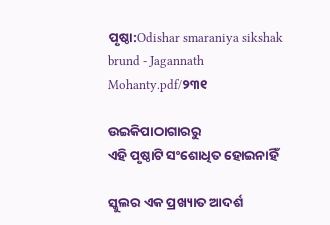ପୃଷ୍ଠା:Odishar smaraniya sikshak brund - Jagannath Mohanty.pdf/୨୩୧

ଉଇକିପାଠାଗାର‌ରୁ
ଏହି ପୃଷ୍ଠାଟି ସଂଶୋଧିତ ହୋଇନାହିଁ

ସ୍କୁଲର ଏକ ପ୍ରଖ୍ୟାତ ଆଦର୍ଶ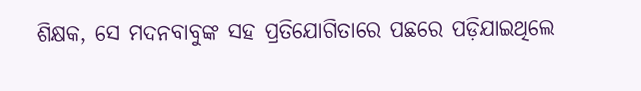ଶିକ୍ଷକ, ସେ ମଦନବାବୁଙ୍କ ସହ ପ୍ରତିଯୋଗିତାରେ ପଛରେ ପଡ଼ିଯାଇଥିଲେ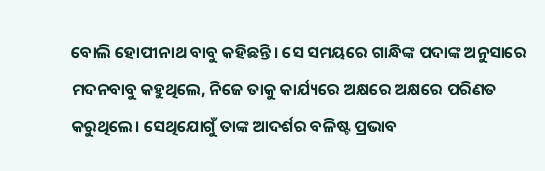ବୋଲି ହୋପୀନାଥ ବାବୁ କହିଛନ୍ତି। ସେ ସମୟରେ ଗାନ୍ଧିଙ୍କ ପଦାଙ୍କ ଅନୁସାରେ ମଦନବାବୁ କହୁଥିଲେ, ନିଜେ ତାକୁ କାର୍ଯ୍ୟରେ ଅକ୍ଷରେ ଅକ୍ଷରେ ପରିଣତ କରୁଥିଲେ। ସେଥିଯୋଗୁଁ ତାଙ୍କ ଆଦର୍ଶର ବଳିଷ୍ଟ ପ୍ରଭାବ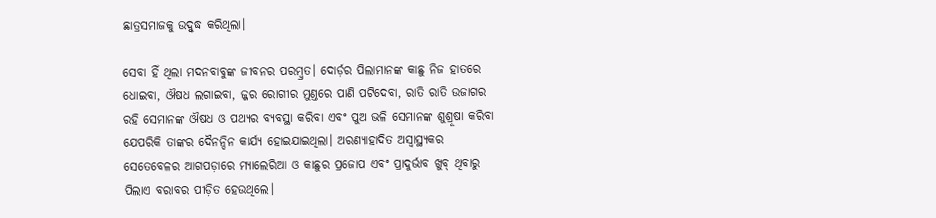ଛାତ୍ରସମାଜକୁ ଉଦ୍ବୁଦ୍ଧ କରିଥିଲା।

ସେବା ହିଁ ଥିଲା ମଦନବାବୁଙ୍କ ଜୀବନର ପରମ୍ବ୍ରତ। ଦୋର୍ଡ଼ର ପିଲାମାନଙ୍କ କାଛୁ ନିଜ ହାତରେ ଧୋଇବା, ଔଷଧ ଲଗାଇବା, ଜ୍ଜର ରୋଗୀର ମୁଣ୍ତରେ ପାଣି ପଟିଦେବା, ରାତି ରାତି ଉଜାଗର ରହି ସେମାନଙ୍କ ଔଷଧ ଓ ପଥ୍ୟର ବ୍ୟବସ୍ଥା କରିବା ଏବଂ ପୁଅ ଭଳି ସେମାନଙ୍କ ଶୁଶ୍ରୂଷା କରିବା ଯେପରିକି ତାଙ୍କର ଦୈନନ୍ଦିନ କାର୍ଯ୍ୟ ହୋଇଯାଇଥିଲା। ଅରଣ୍ୟାହାଦିତ ଅସ୍ୱାସ୍ଥ୍ୟକର ସେତେବେଳର ଆଗପଡ଼ାରେ ମ୍ୟାଲେରିଆ ଓ କାଛୁର ପ୍ରଜୋପ ଏବଂ ପ୍ରାଦୁର୍ଭାବ ଖୁବ୍ ଥିବାରୁ ପିଲାଏ ବରାବର ପୀଡ଼ିତ ହେଉଥିଲେ।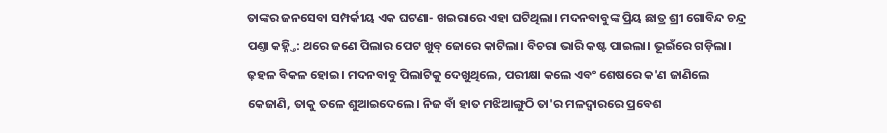ତାଙ୍କର ଜନସେବା ସମ୍ପର୍କୀୟ ଏକ ଘଟଣା- ଖଇରାରେ ଏହା ଘଟିଥିଲା। ମଦନବାବୁଙ୍କ ପ୍ରିୟ ଛାତ୍ର ଶ୍ରୀ ଗୋବିନ୍ଦ ଚନ୍ଦ୍ର ପଣ୍ତା କହ୍ନ୍ତି: ଥରେ ଜଣେ ପିଲାର ପେଟ ଖୁବ୍ ଜୋରେ କାଟିଲା। ବିଚରା ଭାରି କଷ୍ଟ ପାଇଲା। ଭୂଇଁରେ ଗଡ଼ିଲା। ଢ଼ହଳ ବିକଳ ହୋଇ। ମଦନବାବୁ ପିଲାଟିକୁ ଦେଖୁଥିଲେ, ପରୀକ୍ଷା କଲେ ଏବଂ ଶେଷରେ କ'ଣ ଜାଣିଲେ କେଜାଣି, ତାକୁ ତଳେ ଶୁଆଇଦେଲେ। ନିଜ ବାଁ ହାତ ମଝିଆଙ୍ଗୁଠି ତା'ର ମଳଦ୍ୱାରରେ ପ୍ରବେଶ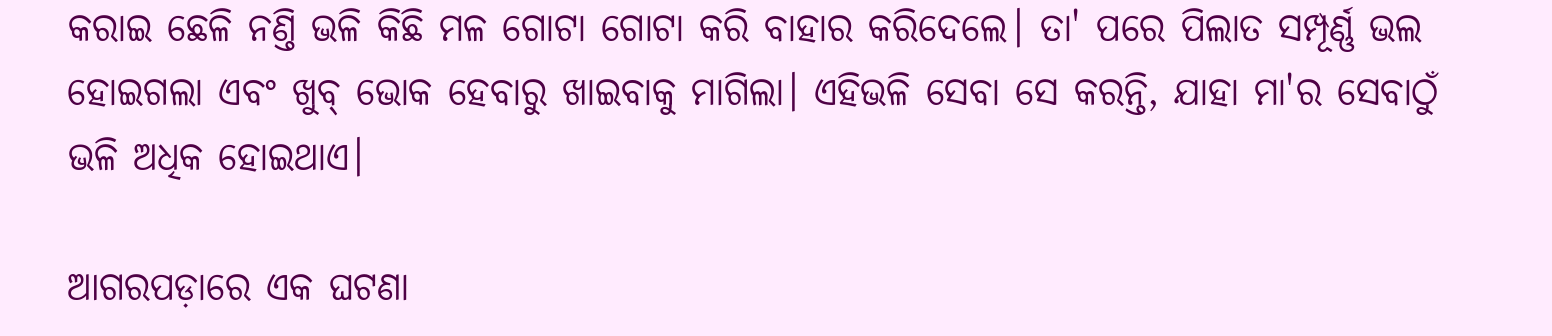କରାଇ ଛେଳି ନଣ୍ତି ଭଳି କିଛି ମଳ ଗୋଟା ଗୋଟା କରି ବାହାର କରିଦେଲେ। ତା' ପରେ ପିଲାତ ସମ୍ପୂର୍ଣ୍ଣ ଭଲ ହୋଇଗଲା ଏବଂ ଖୁବ୍ ଭୋକ ହେବାରୁ ଖାଇବାକୁ ମାଗିଲା। ଏହିଭଳି ସେବା ସେ କରନ୍ତି, ଯାହା ମା'ର ସେବାଠୁଁ ଭଳି ଅଧିକ ହୋଇଥାଏ।

ଆଗରପଡ଼ାରେ ଏକ ଘଟଣା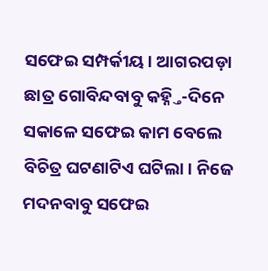ସଫେଇ ସମ୍ପର୍କୀୟ। ଆଗରପଡ଼ା ଛାତ୍ର ଗୋବିନ୍ଦବାବୁ କହ୍ନ୍ତି-ଦିନେ ସକାଳେ ସଫେଇ କାମ ବେଲେ ବିଚିତ୍ର ଘଟଣାଟିଏ ଘଟିଲା। ନିଜେ ମଦନବାବୁ ସଫେଇ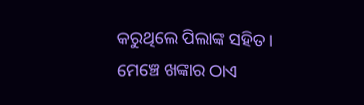କରୁଥିଲେ ପିଲାଙ୍କ ସହିତ। ମେଞ୍ଚେ ଖଙ୍କାର ଠାଏ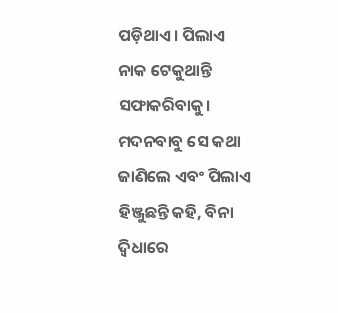ପଡ଼ିଥାଏ। ପିଲାଏ ନାକ ଟେକୁଥାନ୍ତି ସଫାକରିବାକୁ। ମଦନବାବୁ ସେ କଥା ଜାଣିଲେ ଏବଂ ପିଲାଏ ହିଞ୍ଜୁଛନ୍ତି କହି, ବିନା ଦ୍ୱିଧାରେ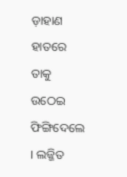ଡ଼ାହାଣ ହାତରେ ତାକୁ ଉଠେଇ ଫିଙ୍ଗିଦେଲେ । ଲଜ୍ଜିତ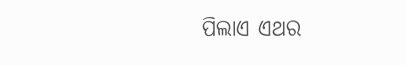ପିଲାଏ ଏଥର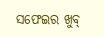ସଫେଇର ଖୁବ୍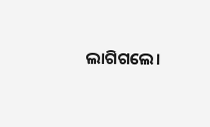ଲାଗିଗଲେ।